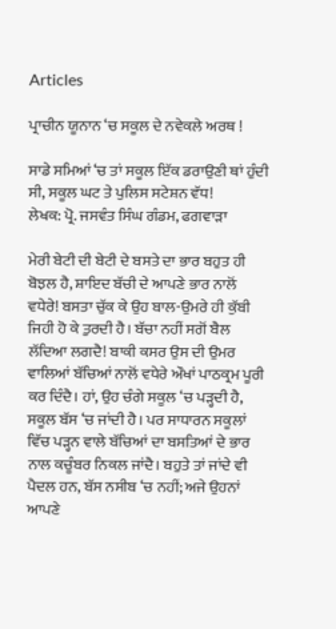Articles

ਪ੍ਰਾਚੀਨ ਯੂਨਾਨ ‘ਚ ਸਕੂਲ ਦੇ ਨਵੇਕਲੇ ਅਰਥ !

ਸਾਡੇ ਸਮਿਆਂ ‘ਚ ਤਾਂ ਸਕੂਲ ਇੱਕ ਡਰਾਉਣੀ ਥਾਂ ਹੁੰਦੀ ਸੀ, ਸਕੂਲ ਘਟ ਤੇ ਪੁਲਿਸ ਸਟੇਸ਼ਨ ਵੱਧ!
ਲੇਖਕ: ਪ੍ਰੋ. ਜਸਵੰਤ ਸਿੰਘ ਗੰਡਮ, ਫਗਵਾੜਾ

ਮੇਰੀ ਬੇਟੀ ਦੀ ਬੇਟੀ ਦੇ ਬਸਤੇ ਦਾ ਭਾਰ ਬਹੁਤ ਹੀ ਬੋਝਲ ਹੈ, ਸ਼ਾਇਦ ਬੱਚੀ ਦੇ ਆਪਣੇ ਭਾਰ ਨਾਲੋਂ ਵਧੇਰੇ! ਬਸਤਾ ਚੁੱਕ ਕੇ ਉਹ ਬਾਲ-ਉਮਰੇ ਹੀ ਕੁੱਬੀ ਜਿਹੀ ਹੋ ਕੇ ਤੁਰਦੀ ਹੈ। ਬੱਚਾ ਨਹੀਂ ਸਗੋਂ ਬੈਲ ਲੱਦਿਆ ਲਗਦੈ! ਬਾਕੀ ਕਸਰ ਉਸ ਦੀ ਉਮਰ ਵਾਲਿਆਂ ਬੱਚਿਆਂ ਨਾਲੋਂ ਵਧੇਰੇ ਔਖਾਂ ਪਾਠਕ੍ਰਮ ਪੂਰੀ ਕਰ ਦਿੰਦੈ। ਹਾਂ, ਉਹ ਚੰਗੇ ਸਕੂਲ ‘ਚ ਪੜ੍ਹਦੀ ਹੈ, ਸਕੂਲ ਬੱਸ ‘ਚ ਜਾਂਦੀ ਹੈ। ਪਰ ਸਾਧਾਰਨ ਸਕੂਲਾਂ ਵਿੱਚ ਪੜ੍ਹਨ ਵਾਲੇ ਬੱਚਿਆਂ ਦਾ ਬਸਤਿਆਂ ਦੇ ਭਾਰ ਨਾਲ ਕਚੂੰਬਰ ਨਿਕਲ ਜਾਂਦੈ। ਬਹੁਤੇ ਤਾਂ ਜਾਂਦੇ ਵੀ ਪੈਦਲ ਹਨ, ਬੱਸ ਨਸੀਬ ‘ਚ ਨਹੀਂ; ਅਜੇ ਉਹਨਾਂ ਆਪਣੇ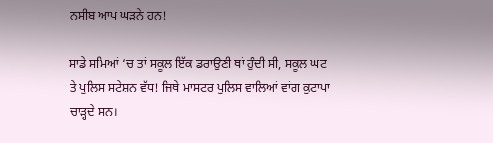ਨਸੀਬ ਆਪ ਘੜਨੇ ਹਨ!

ਸਾਡੇ ਸਮਿਆਂ ‘ਚ ਤਾਂ ਸਕੂਲ ਇੱਕ ਡਰਾਉਣੀ ਥਾਂ ਹੁੰਦੀ ਸੀ, ਸਕੂਲ ਘਟ ਤੇ ਪੁਲਿਸ ਸਟੇਸ਼ਨ ਵੱਧ! ਜਿਥੇ ਮਾਸਟਰ ਪੁਲਿਸ ਵਾਲਿਆਂ ਵਾਂਗ ਕੁਟਾਪਾ ਚਾੜ੍ਹਦੇ ਸਨ।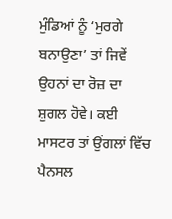ਮੁੰਡਿਆਂ ਨੂੰ ‘ਮੁਰਗੇ ਬਨਾਉਣਾ’ ਤਾਂ ਜਿਵੇਂ ਉਹਨਾਂ ਦਾ ਰੋਜ਼ ਦਾ ਸ਼ੁਗਲ ਹੋਵੇ। ਕਈ ਮਾਸਟਰ ਤਾਂ ਉਂਗਲਾਂ ਵਿੱਚ ਪੈਨਸਲ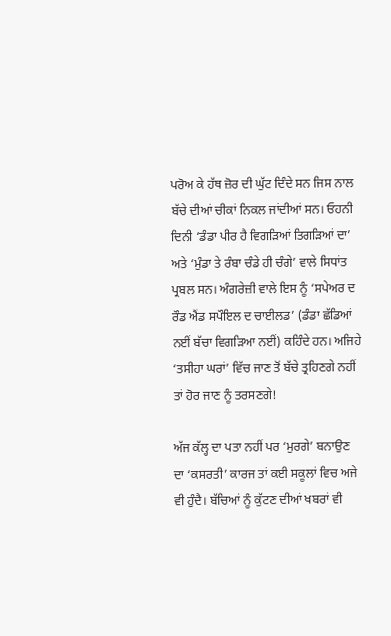ਪਰੋਅ ਕੇ ਹੱਥ ਜ਼ੋਰ ਦੀ ਘੁੱਟ ਦਿੰਦੇ ਸਨ ਜਿਸ ਨਾਲ ਬੱਚੇ ਦੀਆਂ ਚੀਕਾਂ ਨਿਕਲ ਜਾਂਦੀਆਂ ਸਨ। ਓਹਨੀ ਦਿਨੀ ‘ਡੰਡਾ ਪੀਰ ਹੈ ਵਿਗੜਿਆਂ ਤਿਗੜਿਆਂ ਦਾ’ ਅਤੇ ‘ਮੁੰਡਾ ਤੇ ਰੰਬਾ ਚੰਡੇ ਹੀ ਚੰਗੇ’ ਵਾਲੇ ਸਿਧਾਂਤ ਪ੍ਰਬਲ ਸਨ। ਅੰਗਰੇਜ਼ੀ ਵਾਲੇ ਇਸ ਨੂੰ ‘ਸਪੇਅਰ ਦ ਰੌਡ ਐਂਡ ਸਪੌਇਲ ਦ ਚਾਈਲਡ’ (ਡੰਡਾ ਛੱਡਿਆਂ ਨਈਂ ਬੱਚਾ ਵਿਗੜਿਆ ਨਈਂ) ਕਹਿੰਦੇ ਹਨ। ਅਜਿਹੇ ‘ਤਸੀਹਾ ਘਰਾਂ’ ਵਿੱਚ ਜਾਣ ਤੋਂ ਬੱਚੇ ਤ੍ਰਹਿਣਗੇ ਨਹੀਂ ਤਾਂ ਹੋਰ ਜਾਣ ਨੂੰ ਤਰਸਣਗੇ!

ਅੱਜ ਕੱਲ੍ਹ ਦਾ ਪਤਾ ਨਹੀਂ ਪਰ ‘ਮੁਰਗੇ’ ਬਨਾਉਣ ਦਾ ‘ਕਸਰਤੀ’ ਕਾਰਜ ਤਾਂ ਕਈ ਸਕੂਲਾਂ ਵਿਚ ਅਜੇ ਵੀ ਹੁੰਦੈ। ਬੱਚਿਆਂ ਨੂੰ ਕੁੱਟਣ ਦੀਆਂ ਖਬਰਾਂ ਵੀ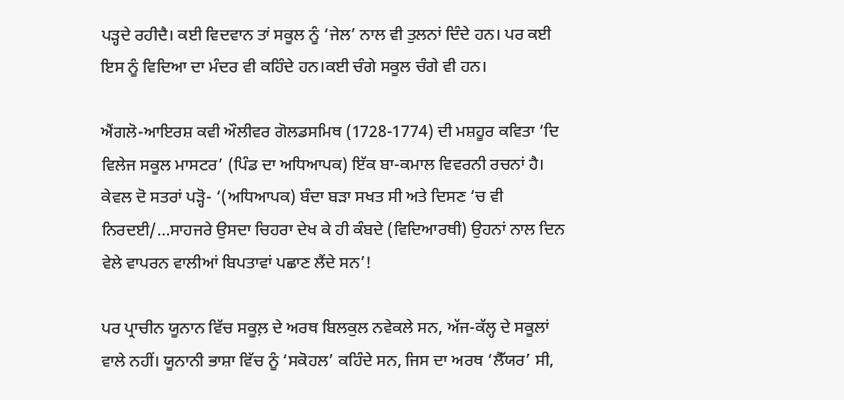ਪੜ੍ਹਦੇ ਰਹੀਦੈ। ਕਈ ਵਿਦਵਾਨ ਤਾਂ ਸਕੂਲ ਨੂੰ ‘ਜੇਲ’ ਨਾਲ ਵੀ ਤੁਲਨਾਂ ਦਿੰਦੇ ਹਨ। ਪਰ ਕਈ ਇਸ ਨੂੰ ਵਿਦਿਆ ਦਾ ਮੰਦਰ ਵੀ ਕਹਿੰਦੇ ਹਨ।ਕਈ ਚੰਗੇ ਸਕੂਲ ਚੰਗੇ ਵੀ ਹਨ।

ਐਂਗਲੋ-ਆਇਰਸ਼ ਕਵੀ ਔਲੀਵਰ ਗੋਲਡਸਮਿਥ (1728-1774) ਦੀ ਮਸ਼ਹੂਰ ਕਵਿਤਾ ‘ਦਿ ਵਿਲੇਜ ਸਕੂਲ ਮਾਸਟਰ’ (ਪਿੰਡ ਦਾ ਅਧਿਆਪਕ) ਇੱਕ ਬਾ-ਕਮਾਲ ਵਿਵਰਨੀ ਰਚਨਾਂ ਹੈ। ਕੇਵਲ ਦੋ ਸਤਰਾਂ ਪੜ੍ਹੋ- ‘(ਅਧਿਆਪਕ) ਬੰਦਾ ਬੜਾ ਸਖਤ ਸੀ ਅਤੇ ਦਿਸਣ ‘ਚ ਵੀ ਨਿਰਦਈ/…ਸਾਹਜਰੇ ਉਸਦਾ ਚਿਹਰਾ ਦੇਖ ਕੇ ਹੀ ਕੰਬਦੇ (ਵਿਦਿਆਰਥੀ) ਉਹਨਾਂ ਨਾਲ ਦਿਨ ਵੇਲੇ ਵਾਪਰਨ ਵਾਲੀਆਂ ਬਿਪਤਾਵਾਂ ਪਛਾਣ ਲੈਂਦੇ ਸਨ’!

ਪਰ ਪ੍ਰਾਚੀਨ ਯੂਨਾਨ ਵਿੱਚ ਸਕੂਲ਼ ਦੇ ਅਰਥ ਬਿਲਕੁਲ ਨਵੇਕਲੇ ਸਨ, ਅੱਜ-ਕੱਲ੍ਹ ਦੇ ਸਕੂਲਾਂ ਵਾਲੇ ਨਹੀਂ। ਯੂਨਾਨੀ ਭਾਸ਼ਾ ਵਿੱਚ ਨੂੰ ‘ਸਕੋਹਲ’ ਕਹਿੰਦੇ ਸਨ, ਜਿਸ ਦਾ ਅਰਥ ‘ਲੈੱਯਰ’ ਸੀ,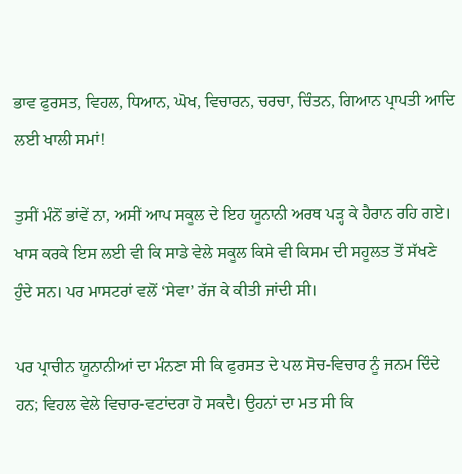ਭਾਵ ਫੁਰਸਤ, ਵਿਹਲ, ਧਿਆਨ, ਘੋਖ, ਵਿਚਾਰਨ, ਚਰਚਾ, ਚਿੰਤਨ, ਗਿਆਨ ਪ੍ਰਾਪਤੀ ਆਦਿ ਲਈ ਖਾਲੀ ਸਮਾਂ!

ਤੁਸੀਂ ਮੰਨੋਂ ਭਾਂਵੇਂ ਨਾ, ਅਸੀਂ ਆਪ ਸਕੂਲ ਦੇ ਇਹ ਯੂਨਾਨੀ ਅਰਥ ਪੜ੍ਹ ਕੇ ਹੈਰਾਨ ਰਹਿ ਗਏ। ਖਾਸ ਕਰਕੇ ਇਸ ਲਈ ਵੀ ਕਿ ਸਾਡੇ ਵੇਲੇ ਸਕੂਲ ਕਿਸੇ ਵੀ ਕਿਸਮ ਦੀ ਸਹੂਲਤ ਤੋਂ ਸੱਖਣੇ ਹੁੰਦੇ ਸਨ। ਪਰ ਮਾਸਟਰਾਂ ਵਲੋਂ ‘ਸੇਵਾ’ ਰੱਜ ਕੇ ਕੀਤੀ ਜਾਂਦੀ ਸੀ।

ਪਰ ਪ੍ਰਾਚੀਨ ਯੂਨਾਨੀਆਂ ਦਾ ਮੰਨਣਾ ਸੀ ਕਿ ਫੁਰਸਤ ਦੇ ਪਲ ਸੋਚ-ਵਿਚਾਰ ਨੂੰ ਜਨਮ ਦਿੰਦੇ ਹਨ; ਵਿਹਲ ਵੇਲੇ ਵਿਚਾਰ-ਵਟਾਂਦਰਾ ਹੋ ਸਕਦੈ। ਉਹਨਾਂ ਦਾ ਮਤ ਸੀ ਕਿ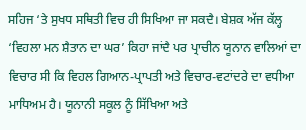ਸਹਿਜ ‘ਤੇ ਸੁਖਧ ਸਥਿਤੀ ਵਿਚ ਹੀ ਸਿਖਿਆ ਜਾ ਸਕਦੈ। ਬੇਸ਼ਕ ਅੱਜ ਕੱਲ੍ਹ ‘ਵਿਹਲਾ ਮਨ ਸ਼ੈਤਾਨ ਦਾ ਘਰ’ ਕਿਹਾ ਜਾਂਦੈ ਪਰ ਪ੍ਰਾਚੀਨ ਯੂਨਾਨ ਵਾਲਿਆਂ ਦਾ ਵਿਚਾਰ ਸੀ ਕਿ ਵਿਹਲ ਗਿਆਨ-ਪ੍ਰਾਪਤੀ ਅਤੇ ਵਿਚਾਰ-ਵਟਾਂਦਰੇ ਦਾ ਵਧੀਆ ਮਾਧਿਅਮ ਹੈ। ਯੂਨਾਨੀ ਸਕੂਲ ਨੂੰ ਸਿੱਖਿਆ ਅਤੇ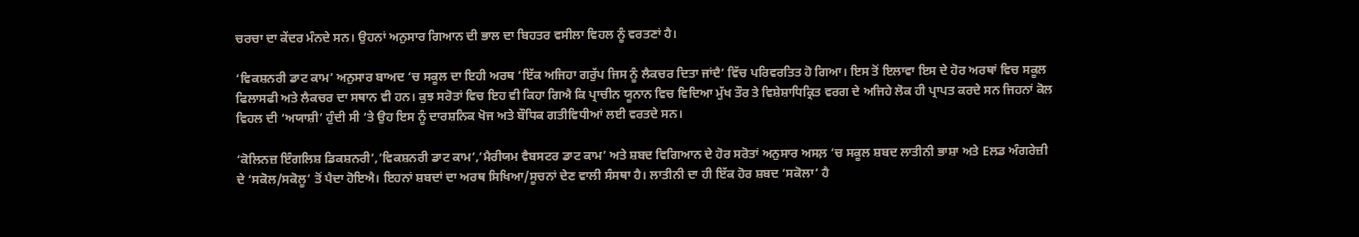ਚਰਚਾ ਦਾ ਕੇਂਦਰ ਮੰਨਦੇ ਸਨ। ਉਹਨਾਂ ਅਨੁਸਾਰ ਗਿਆਨ ਦੀ ਭਾਲ ਦਾ ਬਿਹਤਰ ਵਸੀਲਾ ਵਿਹਲ ਨੂੰ ਵਰਤਣਾਂ ਹੈ।

‘ਵਿਕਸ਼ਨਰੀ ਡਾਟ ਕਾਮ’ ਅਨੁਸਾਰ ਬਾਅਦ ‘ਚ ਸਕੂਲ ਦਾ ਇਹੀ ਅਰਥ ‘ਇੱਕ ਅਜਿਹਾ ਗਰੁੱਪ ਜਿਸ ਨੂੰ ਲੈਕਚਰ ਦਿਤਾ ਜਾਂਦੈ’ ਵਿੱਚ ਪਰਿਵਰਤਿਤ ਹੋ ਗਿਆ। ਇਸ ਤੋਂ ਇਲਾਵਾ ਇਸ ਦੇ ਹੋਰ ਅਰਥਾਂ ਵਿਚ ਸਕੂਲ ਫਿਲਾਸਫੀ ਅਤੇ ਲੈਕਚਰ ਦਾ ਸਥਾਨ ਵੀ ਹਨ। ਕੁਝ ਸਰੋਤਾਂ ਵਿਚ ਇਹ ਵੀ ਕਿਹਾ ਗਿਐ ਕਿ ਪ੍ਰਾਚੀਨ ਯੂਨਾਨ ਵਿਚ ਵਿਦਿਆ ਮੁੱਖ ਤੌਰ ਤੇ ਵਿਸ਼ੇਸ਼ਾਧਿਕ੍ਰਿਤ ਵਰਗ ਦੇ ਅਜਿਹੇ ਲੋਕ ਹੀ ਪ੍ਰਾਪਤ ਕਰਦੇ ਸਨ ਜਿਹਨਾਂ ਕੋਲ ਵਿਹਲ ਦੀ ‘ਅਯਾਸ਼ੀ’ ਹੁੰਦੀ ਸੀ ‘ਤੇ ਉਹ ਇਸ ਨੂੰ ਦਾਰਸ਼ਨਿਕ ਖੋਜ ਅਤੇ ਬੌਧਿਕ ਗਤੀਵਿਧੀਆਂ ਲਈ ਵਰਤਦੇ ਸਨ।

‘ਕੋਲਿਨਜ਼ ਇੰਗਲਿਸ਼ ਡਿਕਸ਼ਨਰੀ’,’ਵਿਕਸ਼ਨਰੀ ਡਾਟ ਕਾਮ’,’ਮੈਰੀਯਮ ਵੈਬਸਟਰ ਡਾਟ ਕਾਮ’ ਅਤੇ ਸ਼ਬਦ ਵਿਗਿਆਨ ਦੇ ਹੋਰ ਸਰੋਤਾਂ ਅਨੁਸਾਰ ਅਸਲ਼ ‘ਚ ਸਕੂਲ ਸ਼ਬਦ ਲਾਤੀਨੀ ਭਾਸ਼ਾ ਅਤੇ Eਲਡ ਅੰਗਰੇਜ਼ੀ ਦੇ ‘ਸਕੋਲ/ਸਕੋਲੂ’ ਤੋਂ ਪੈਦਾ ਹੋਇਐ। ਇਹਨਾਂ ਸ਼ਬਦਾਂ ਦਾ ਅਰਥ ਸਿਖਿਆ/ਸੂਚਨਾਂ ਦੇਣ ਵਾਲੀ ਸੰਸਥਾ ਹੈ। ਲਾਤੀਨੀ ਦਾ ਹੀ ਇੱਕ ਹੋਰ ਸ਼ਬਦ ‘ਸਕੋਲਾ’ ਹੈ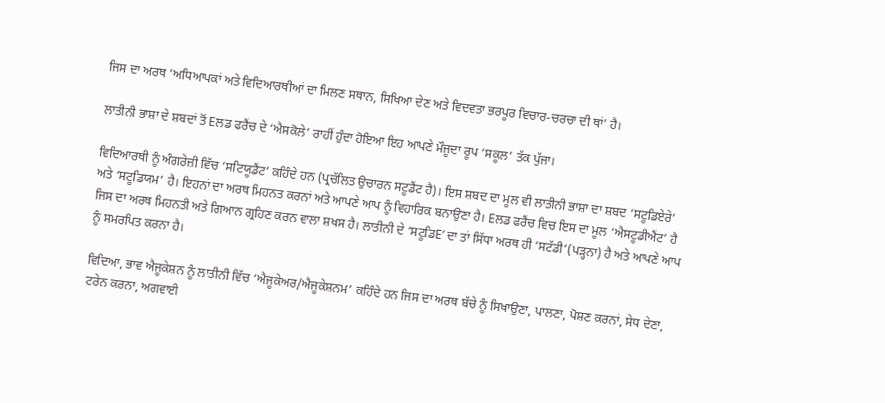ਜਿਸ ਦਾ ਅਰਥ ‘ਅਧਿਆਪਕਾਂ ਅਤੇ ਵਿਦਿਆਰਥੀਆਂ ਦਾ ਮਿਲਣ ਸਥਾਨ, ਸਿਖਿਆ ਦੇਣ ਅਤੇ ਵਿਦਵਤਾ ਭਰਪੂਰ ਵਿਚਾਰ-ਚਰਚਾ ਦੀ ਥਾਂ’ ਹੈ।

ਲਾਤੀਨੀ ਭਾਸ਼ਾ ਦੇ ਸ਼ਬਦਾਂ ਤੋਂ Eਲਡ ਫਰੈਂਚ ਦੇ ‘ਐਸਕੋਲੇ’ ਰਾਹੀਂ ਹੁੰਦਾ ਹੋਇਆ ਇਹ ਆਪਣੇ ਮੌਜੂਦਾ ਰੂਪ ‘ਸਕੂਲ’ ਤੱਕ ਪੁੱਜਾ।

ਵਿਦਿਆਰਥੀ ਨੂੰ ਅੰਗਰੇਜ਼ੀ ਵਿੱਚ ‘ਸਟਿਯੂਡੈਂਟ’ ਕਹਿੰਦੇ ਹਨ (ਪ੍ਰਚੱਲਿਤ ਉਚਾਰਨ ਸਟੂਡੈਂਟ ਹੈ)। ਇਸ ਸ਼ਬਦ ਦਾ ਮੂਲ ਵੀ ਲਾਤੀਨੀ ਭਾਸ਼ਾ ਦਾ ਸ਼ਬਦ ‘ਸਟੂਡਿਏਰੇ’ ਅਤੇ ‘ਸਟੂਡਿਯਮ’ ਹੈ। ਇਹਨਾਂ ਦਾ ਅਰਥ ਮਿਹਨਤ ਕਰਨਾਂ ਅਤੇ ਆਪਣੇ ਆਪ ਨੂੰ ਵਿਹਾਰਿਕ ਬਨਾਉਣਾ ਹੈ। Eਲਡ ਫਰੈਂਚ ਵਿਚ ਇਸ ਦਾ ਮੂਲ ‘ਐਸਟੂਡੀਐਂਟ’ ਹੈ ਜਿਸ ਦਾ ਅਰਥ ਮਿਹਨਤੀ ਅਤੇ ਗਿਆਨ ਗ੍ਰਹਿਣ ਕਰਨ ਵਾਲਾ ਸ਼ਖਸ ਹੈ। ਲਾਤੀਨੀ ਦੇ ‘ਸਟੂਡਿE’ ਦਾ ਤਾਂ ਸਿੱਧਾ ਅਰਥ ਹੀ ‘ਸਟੱਡੀ’(ਪੜ੍ਹਨਾ) ਹੈ ਅਤੇ ਆਪਣੇ ਆਪ ਨੂੰ ਸਮਰਪਿਤ ਕਰਨਾ ਹੈ।

ਵਿਦਿਆ, ਭਾਵ ਐਜੂਕੇਸ਼ਨ ਨੂੰ ਲਾਤੀਨੀ ਵਿੱਚ ‘ਐਜੂਕੇਅਰ/ਐਜੂਕੇਸ਼ਨਮ’ ਕਹਿੰਦੇ ਹਨ ਜਿਸ ਦਾ ਅਰਥ ਬੱਚੇ ਨੂੰ ਸਿਖਾਉਣਾ, ਪਾਲਣਾ, ਪੋਸ਼ਣ ਕਰਨਾਂ, ਸੇਧ ਦੇਣਾ, ਟਰੇਨ ਕਰਨਾ, ਅਗਵਾਈ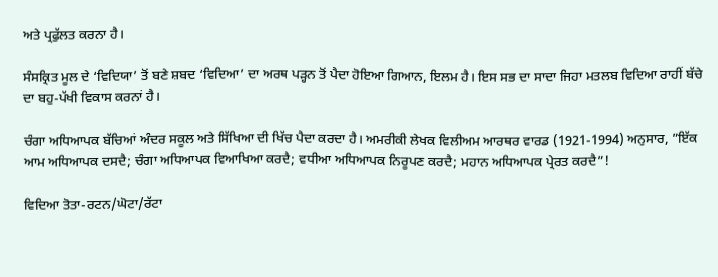ਅਤੇ ਪ੍ਰਫੁੱਲਤ ਕਰਨਾ ਹੈ।

ਸੰਸਕ੍ਰਿਤ ਮੂਲ ਦੇ ‘ਵਿਦਿਯਾ’ ਤੋਂ ਬਣੇ ਸ਼ਬਦ ‘ਵਿਦਿਆ’ ਦਾ ਅਰਥ ਪੜ੍ਹਨ ਤੋਂ ਪੈਦਾ ਹੋਇਆ ਗਿਆਨ, ਇਲਮ ਹੈ। ਇਸ ਸਭ ਦਾ ਸਾਦਾ ਜਿਹਾ ਮਤਲਬ ਵਿਦਿਆ ਰਾਹੀਂ ਬੱਚੇ ਦਾ ਬਹੁ-ਪੱਖੀ ਵਿਕਾਸ ਕਰਨਾਂ ਹੈ।

ਚੰਗਾ ਅਧਿਆਪਕ ਬੱਚਿਆਂ ਅੰਦਰ ਸਕੂਲ ਅਤੇ ਸਿੱਖਿਆ ਦੀ ਖਿੱਚ ਪੈਦਾ ਕਰਦਾ ਹੈ। ਅਮਰੀਕੀ ਲੇਖਕ ਵਿਲੀਅਮ ਆਰਥਰ ਵਾਰਡ (1921-1994) ਅਨੁਸਾਰ, ”ਇੱਕ ਆਮ ਅਧਿਆਪਕ ਦਸਦੈ; ਚੰਗਾ ਅਧਿਆਪਕ ਵਿਆਖਿਆ ਕਰਦੈ; ਵਧੀਆ ਅਧਿਆਪਕ ਨਿਰੂਪਣ ਕਰਦੈ; ਮਹਾਨ ਅਧਿਆਪਕ ਪ੍ਰੇਰਤ ਕਰਦੈ”!

ਵਿਦਿਆ ਤੋਤਾ-ਰਟਨ/ਘੋਟਾ/ਰੱਟਾ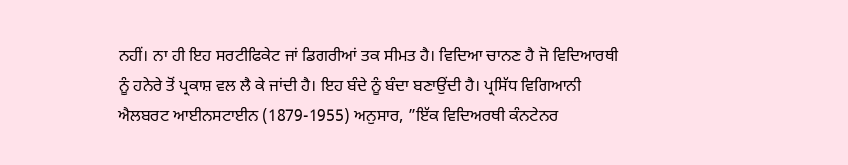ਨਹੀਂ। ਨਾ ਹੀ ਇਹ ਸਰਟੀਫਿਕੇਟ ਜਾਂ ਡਿਗਰੀਆਂ ਤਕ ਸੀਮਤ ਹੈ। ਵਿਦਿਆ ਚਾਨਣ ਹੈ ਜੋ ਵਿਦਿਆਰਥੀ ਨੂੰ ਹਨੇਰੇ ਤੋਂ ਪ੍ਰਕਾਸ਼ ਵਲ ਲੈ ਕੇ ਜਾਂਦੀ ਹੈ। ਇਹ ਬੰਦੇ ਨੂੰ ਬੰਦਾ ਬਣਾਉਂਦੀ ਹੈ। ਪ੍ਰਸਿੱਧ ਵਿਗਿਆਨੀ ਐਲਬਰਟ ਆਈਨਸਟਾਈਨ (1879-1955) ਅਨੁਸਾਰ, ”ਇੱਕ ਵਿਦਿਅਰਥੀ ਕੰਨਟੇਨਰ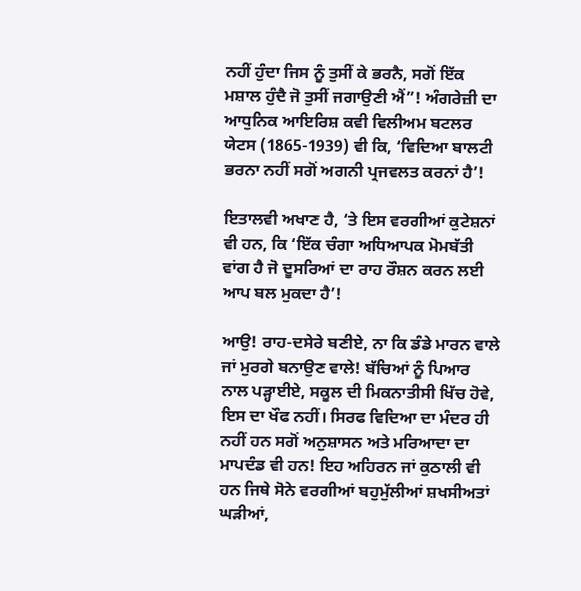ਨਹੀਂ ਹੁੰਦਾ ਜਿਸ ਨੂੰ ਤੁਸੀਂ ਕੇ ਭਰਨੈ, ਸਗੋਂ ਇੱਕ ਮਸ਼ਾਲ ਹੁੰਦੈ ਜੋ ਤੁਸੀਂ ਜਗਾਉਣੀ ਐਂ”! ਅੰਗਰੇਜ਼ੀ ਦਾ ਆਧੁਨਿਕ ਆਇਰਿਸ਼ ਕਵੀ ਵਿਲੀਅਮ ਬਟਲਰ ਯੇਟਸ (1865-1939) ਵੀ ਕਿ, ‘ਵਿਦਿਆ ਬਾਲਟੀ ਭਰਨਾ ਨਹੀਂ ਸਗੋਂ ਅਗਨੀ ਪ੍ਰਜਵਲਤ ਕਰਨਾਂ ਹੈ’!

ਇਤਾਲਵੀ ਅਖਾਣ ਹੈ, ‘ਤੇ ਇਸ ਵਰਗੀਆਂ ਕੁਟੇਸ਼ਨਾਂ ਵੀ ਹਨ, ਕਿ ‘ਇੱਕ ਚੰਗਾ ਅਧਿਆਪਕ ਮੋਮਬੱਤੀ ਵਾਂਗ ਹੈ ਜੋ ਦੂਸਰਿਆਂ ਦਾ ਰਾਹ ਰੌਸ਼ਨ ਕਰਨ ਲਈ ਆਪ ਬਲ ਮੁਕਦਾ ਹੈ’!

ਆਉ! ਰਾਹ-ਦਸੇਰੇ ਬਣੀਏ, ਨਾ ਕਿ ਡੰਡੇ ਮਾਰਨ ਵਾਲੇ ਜਾਂ ਮੁਰਗੇ ਬਨਾਉਣ ਵਾਲੇ! ਬੱਚਿਆਂ ਨੂੰ ਪਿਆਰ ਨਾਲ ਪੜ੍ਹਾਈਏ, ਸਕੂਲ ਦੀ ਮਿਕਨਾਤੀਸੀ ਖਿੱਚ ਹੋਵੇ, ਇਸ ਦਾ ਖੌਫ ਨਹੀਂ। ਸਿਰਫ ਵਿਦਿਆ ਦਾ ਮੰਦਰ ਹੀ ਨਹੀਂ ਹਨ ਸਗੋਂ ਅਨੁਸ਼ਾਸਨ ਅਤੇ ਮਰਿਆਦਾ ਦਾ ਮਾਪਦੰਡ ਵੀ ਹਨ! ਇਹ ਅਹਿਰਨ ਜਾਂ ਕੁਠਾਲੀ ਵੀ ਹਨ ਜਿਥੇ ਸੋਨੇ ਵਰਗੀਆਂ ਬਹੁਮੁੱਲੀਆਂ ਸ਼ਖਸੀਅਤਾਂ ਘੜੀਆਂ,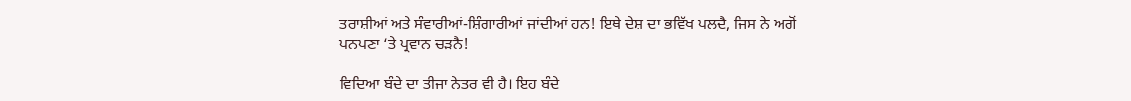ਤਰਾਸ਼ੀਆਂ ਅਤੇ ਸੰਵਾਰੀਆਂ-ਸ਼ਿੰਗਾਰੀਆਂ ਜਾਂਦੀਆਂ ਹਨ! ਇਥੇ ਦੇਸ਼ ਦਾ ਭਵਿੱਖ ਪਲਦੈ, ਜਿਸ ਨੇ ਅਗੋਂ ਪਨਪਣਾ ‘ਤੇ ਪ੍ਰਵਾਨ ਚੜਨੈ!

ਵਿਦਿਆ ਬੰਦੇ ਦਾ ਤੀਜਾ ਨੇਤਰ ਵੀ ਹੈ। ਇਹ ਬੰਦੇ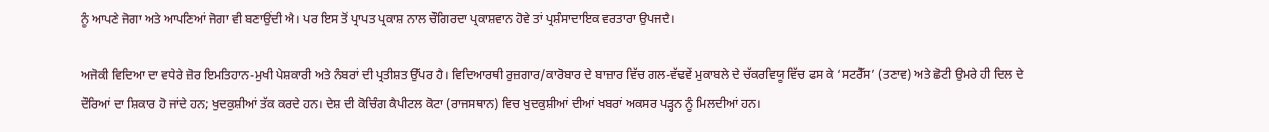ਨੂੰ ਆਪਣੇ ਜੋਗਾ ਅਤੇ ਆਪਣਿਆਂ ਜੋਗਾ ਵੀ ਬਣਾਉਂਦੀ ਐ। ਪਰ ਇਸ ਤੋਂ ਪ੍ਰਾਪਤ ਪ੍ਰਕਾਸ਼ ਨਾਲ ਚੌਗਿਰਦਾ ਪ੍ਰਕਾਸ਼ਵਾਨ ਹੋਵੇ ਤਾਂ ਪ੍ਰਸ਼ੰਸਾਦਾਇਕ ਵਰਤਾਰਾ ਉਪਜਦੈ।

ਅਜੋਕੀ ਵਿਦਿਆ ਦਾ ਵਧੇਰੇ ਜ਼ੋਰ ਇਮਤਿਹਾਨ-ਮੁਖੀ ਪੇਸ਼ਕਾਰੀ ਅਤੇ ਨੰਬਰਾਂ ਦੀ ਪ੍ਰਤੀਸ਼ਤ ਉੱਪਰ ਹੈ। ਵਿਦਿਆਰਥੀ ਰੁਜ਼ਗਾਰ/ਕਾਰੋਬਾਰ ਦੇ ਬਾਜ਼ਾਰ ਵਿੱਚ ਗਲ-ਵੱਢਵੇਂ ਮੁਕਾਬਲੇ ਦੇ ਚੱਕਰਵਿਯੂ ਵਿੱਚ ਫਸ ਕੇ ‘ਸਟਰੈੱਸ’ (ਤਣਾਵ) ਅਤੇ ਛੋਟੀ ਉਮਰੇ ਹੀ ਦਿਲ ਦੇ ਦੌਰਿਆਂ ਦਾ ਸ਼ਿਕਾਰ ਹੋ ਜਾਂਦੇ ਹਨ; ਖੁਦਕੁਸ਼ੀਆਂ ਤੱਕ ਕਰਦੇ ਹਨ। ਦੇਸ਼ ਦੀ ਕੋਚਿੰਗ ਕੈਪੀਟਲ ਕੋਟਾ (ਰਾਜਸਥਾਨ) ਵਿਚ ਖੁਦਕੁਸ਼ੀਆਂ ਦੀਆਂ ਖਬਰਾਂ ਅਕਸਰ ਪੜ੍ਹਨ ਨੂੰ ਮਿਲਦੀਆਂ ਹਨ।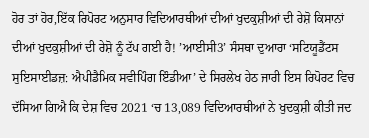ਹੋਰ ਤਾਂ ਹੋਰ,ਇੱਕ ਰਿਪੋਰਟ ਅਨੁਸਾਰ ਵਿਦਿਆਰਥੀਆਂ ਦੀਆਂ ਖੁਦਕੁਸ਼ੀਆਂ ਦੀ ਰੇਸ਼ੋ ਕਿਸਾਨਾਂ ਦੀਆਂ ਖੁਦਕੁਸ਼ੀਆਂ ਦੀ ਰੇਸ਼ੋ ਨੂੰ ਟੱਪ ਗਈ ਹੈ! ’ਆਈਸੀ3’ ਸੰਸਥਾ ਦੁਆਰਾ ‘ਸਟਿਯੂਡੈਂਟਸ ਸੁਇਸਾਈਡਜ਼: ਐਪੀਡੈਮਿਕ ਸਵੀਪਿੰਗ ਇੰਡੀਆ’ ਦੇ ਸਿਰਲੇਖ ਹੇਠ ਜਾਰੀ ਇਸ ਰਿਪੋਰਟ ਵਿਚ ਦੱਸਿਆ ਗਿਐ ਕਿ ਦੇਸ਼ ਵਿਚ 2021 ‘ਚ 13,089 ਵਿਦਿਆਰਥੀਆਂ ਨੇ ਖੁਦਕੁਸ਼ੀ ਕੀਤੀ ਜਦ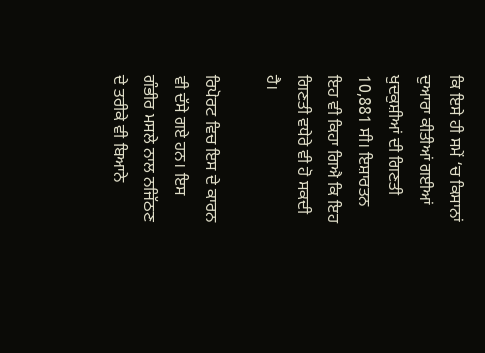ਕਿ ਇਸੇ ਹੀ ਸਮੇਂ ‘ਚ ਕਿਸਾਨਾਂ ਦੁਆਰਾ ਕੀਤੀਆਂ ਗਈਆਂ ਖੁਦਕੁਸ਼ੀਆਂ ਦੀ ਗਿਣਤੀ 10,881 ਸੀ। ਇਸ਼ਾਰਤਨ ਇਹ ਵੀ ਕਿਹਾ ਗਿਐ ਕਿ ਇਹ ਗਿਣਤੀ ਵਧੇਰੇ ਵੀ ਹੋ ਸਕਦੀ ਹੈ।

ਰਿਪੋਰਟ ਵਿਚ ਇਸ ਦੇ ਕਾਰਨ ਵੀ ਦੱਸੇ ਗਏ ਹਨ। ਇਸ ਗੰਭੀਰ ਮਸਲੇ ਨਾਲ ਨਜਿੱਠਣ ਦੇ ਤਰੀਕੇ ਵੀ ਬਿਆਨੇ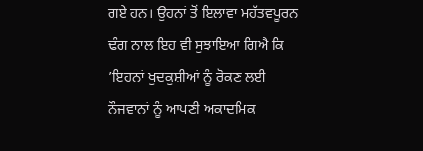ਗਏ ਹਨ। ਉਹਨਾਂ ਤੋਂ ਇਲਾਵਾ ਮਹੱਤਵਪੂਰਨ ਢੰਗ ਨਾਲ ਇਹ ਵੀ ਸੁਝਾਇਆ ਗਿਐ ਕਿ ’ਇਹਨਾਂ ਖੁਦਕੁਸ਼ੀਆਂ ਨੂੰ ਰੋਕਣ ਲਈ ਨੌਜਵਾਨਾਂ ਨੂੰ ਆਪਣੀ ਅਕਾਦਮਿਕ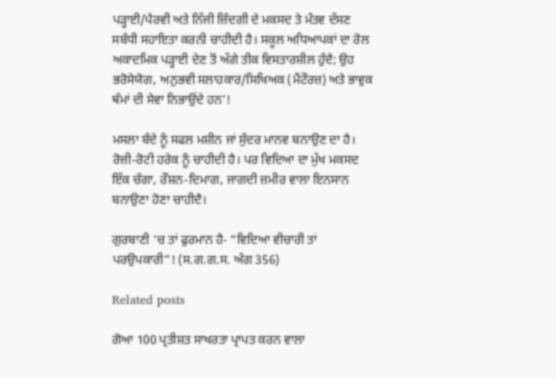ਪੜ੍ਹਾਈ/ਪੈਰਵੀ ਅਤੇ ਨਿੱਜੀ ਜ਼ਿੰਦਗੀ ਦੇ ਮਕਸਦ ਤੇ ਮੰਤਵ ਦੱਸਣ ਸਬੰਧੀ ਸਹਾਇਤਾ ਕਰਨੀ ਚਾਹੀਦੀ ਹੈ। ਸਕੂਲ ਅਧਿਆਪਕਾਂ ਦਾ ਰੋਲ ਅਕਾਦਮਿਕ ਪੜ੍ਹਾਈ ਦੇਣ ਤੋਂ ਅੱਗੇ ਤੀਕ ਵਿਸਤਾਰਸ਼ੀਲ ਹੁੰਦੈ; ਉਹ ਭਰੋਸੇਯੋਗ, ਅਨੁਭਵੀ ਸਲਾਹਕਾਰ/ਸਿਖਿਅਕ (ਮੈਂਟੌਰਜ਼) ਅਤੇ ਭਾਵੁਕ ਥੰਮਾਂ ਦੀ ਸੇਵਾ ਨਿਭਾਉਂਦੇ ਹਨ’!

ਮਸਲਾ ਬੰਦੇ ਨੂੰ ਸਫਲ ਮਸ਼ੀਨ ਜਾਂ ਸੁੰਦਰ ਮਾਨਵ ਬਨਾਉਣ ਦਾ ਹੈ। ਰੋਜ਼ੀ-ਰੋਟੀ ਹਰੇਕ ਨੂੰ ਚਾਹੀਦੀ ਹੈ। ਪਰ ਵਿਦਿਆ ਦਾ ਮੁੱਖ ਮਕਸਦ ਇੱਕ ਚੰਗਾ, ਰੌਸ਼ਨ-ਦਿਮਾਗ, ਜਾਗਦੀ ਜ਼ਮੀਰ ਵਾਲਾ ਇਨਸਾਨ ਬਨਾਉਣਾ ਹੋਣਾ ਚਾਹੀਦੈ।

ਗੁਰਬਾਣੀ ‘ਚ ਤਾਂ ਫੁਰਮਾਨ ਹੈ- “ਵਿਦਿਆ ਵੀਚਾਰੀ ਤਾਂ ਪਰਉਪਕਾਰੀ”! (ਸ.ਗ.ਗ.ਸ. ਅੰਗ 356)

Related posts

ਗੋਆ 100 ਪ੍ਰਤੀਸ਼ਤ ਸਾਖਰਤਾ ਪ੍ਰਾਪਤ ਕਰਨ ਵਾਲਾ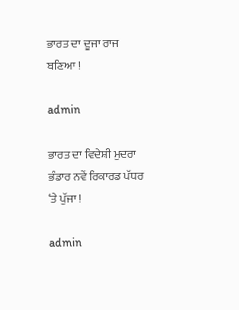ਭਾਰਤ ਦਾ ਦੂਜਾ ਰਾਜ ਬਣਿਆ !

admin

ਭਾਰਤ ਦਾ ਵਿਦੇਸ਼ੀ ਮੁਦਰਾ ਭੰਡਾਰ ਨਵੇਂ ਰਿਕਾਰਡ ਪੱਧਰ ‘ਤੇ ਪੁੱਜਾ !

admin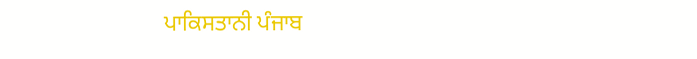ਪਾਕਿਸਤਾਨੀ ਪੰਜਾਬ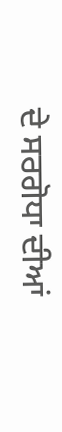ਦੇ ਸਰਗੋਧਾ ਦੀਆਂ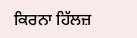ਕਿਰਨਾ ਹਿੱਲਜ਼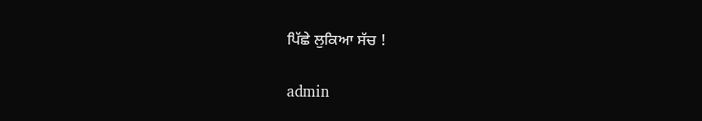ਪਿੱਛੇ ਲੁਕਿਆ ਸੱਚ !

admin